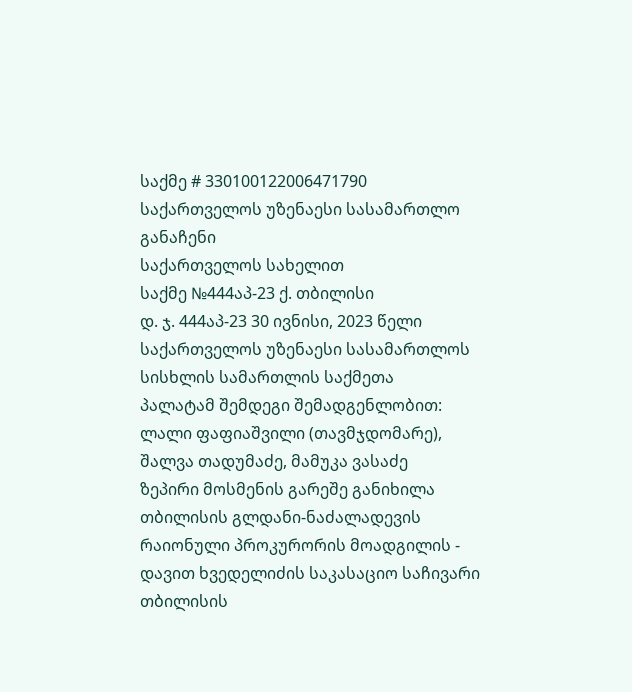საქმე # 330100122006471790
საქართველოს უზენაესი სასამართლო
განაჩენი
საქართველოს სახელით
საქმე №444აპ-23 ქ. თბილისი
დ. ჯ. 444აპ-23 30 ივნისი, 2023 წელი
საქართველოს უზენაესი სასამართლოს სისხლის სამართლის საქმეთა
პალატამ შემდეგი შემადგენლობით:
ლალი ფაფიაშვილი (თავმჯდომარე),
შალვა თადუმაძე, მამუკა ვასაძე
ზეპირი მოსმენის გარეშე განიხილა თბილისის გლდანი-ნაძალადევის რაიონული პროკურორის მოადგილის - დავით ხვედელიძის საკასაციო საჩივარი თბილისის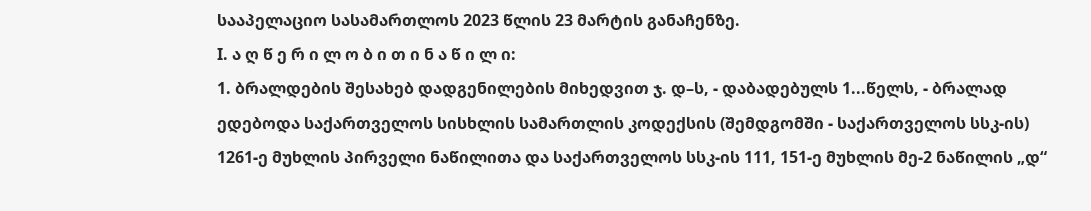სააპელაციო სასამართლოს 2023 წლის 23 მარტის განაჩენზე.
I. ა ღ წ ე რ ი ლ ო ბ ი თ ი ნ ა წ ი ლ ი:
1. ბრალდების შესახებ დადგენილების მიხედვით ჯ. დ–ს, - დაბადებულს 1...წელს, - ბრალად ედებოდა საქართველოს სისხლის სამართლის კოდექსის (შემდგომში - საქართველოს სსკ-ის) 1261-ე მუხლის პირველი ნაწილითა და საქართველოს სსკ-ის 111, 151-ე მუხლის მე-2 ნაწილის „დ“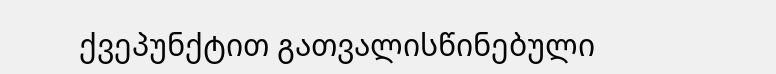ქვეპუნქტით გათვალისწინებული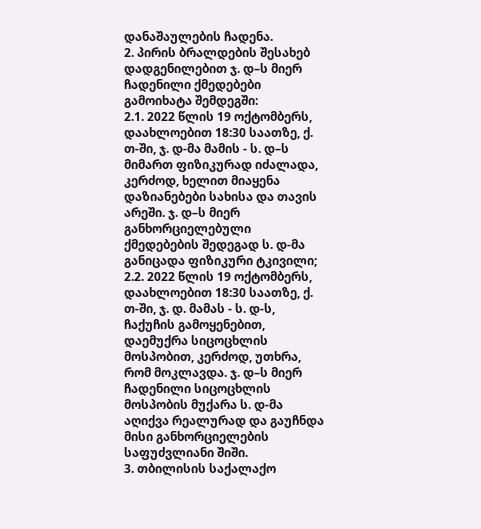დანაშაულების ჩადენა.
2. პირის ბრალდების შესახებ დადგენილებით ჯ. დ–ს მიერ ჩადენილი ქმედებები გამოიხატა შემდეგში:
2.1. 2022 წლის 19 ოქტომბერს, დაახლოებით 18:30 საათზე, ქ. თ-ში, ჯ. დ-მა მამის - ს. დ–ს მიმართ ფიზიკურად იძალადა, კერძოდ, ხელით მიაყენა დაზიანებები სახისა და თავის არეში. ჯ. დ–ს მიერ განხორციელებული ქმედებების შედეგად ს. დ-მა განიცადა ფიზიკური ტკივილი;
2.2. 2022 წლის 19 ოქტომბერს, დაახლოებით 18:30 საათზე, ქ. თ-ში, ჯ. დ. მამას - ს. დ-ს, ჩაქუჩის გამოყენებით, დაემუქრა სიცოცხლის მოსპობით, კერძოდ, უთხრა, რომ მოკლავდა. ჯ. დ–ს მიერ ჩადენილი სიცოცხლის მოსპობის მუქარა ს. დ-მა აღიქვა რეალურად და გაუჩნდა მისი განხორციელების საფუძვლიანი შიში.
3. თბილისის საქალაქო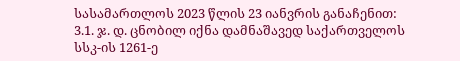სასამართლოს 2023 წლის 23 იანვრის განაჩენით:
3.1. ჯ. დ. ცნობილ იქნა დამნაშავედ საქართველოს სსკ-ის 1261-ე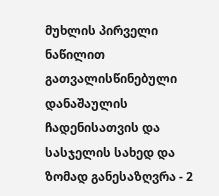მუხლის პირველი ნაწილით გათვალისწინებული დანაშაულის ჩადენისათვის და სასჯელის სახედ და ზომად განესაზღვრა - 2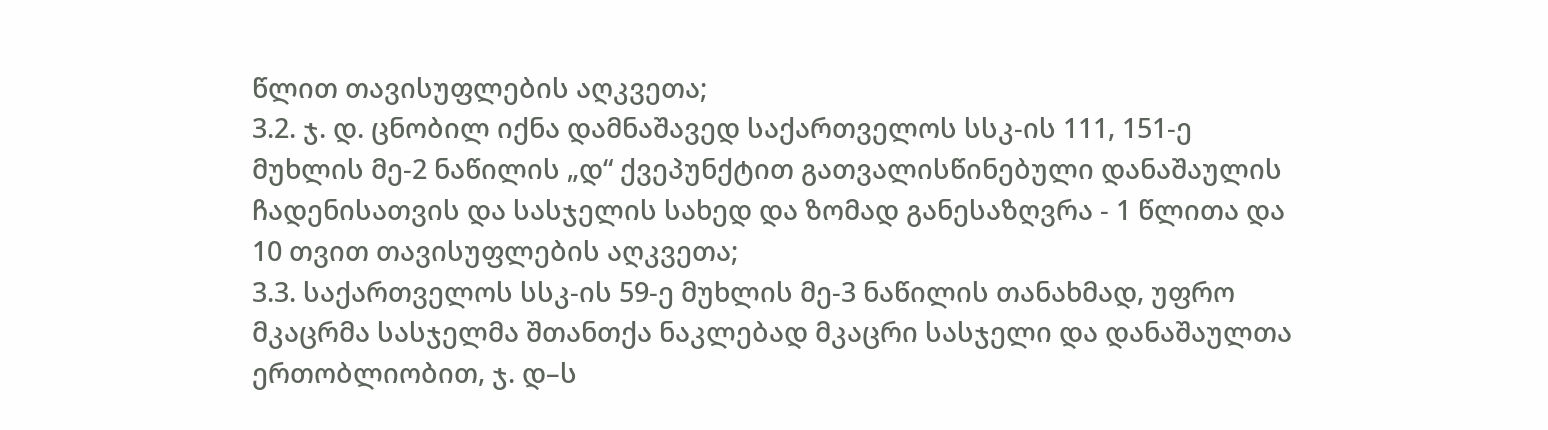წლით თავისუფლების აღკვეთა;
3.2. ჯ. დ. ცნობილ იქნა დამნაშავედ საქართველოს სსკ-ის 111, 151-ე მუხლის მე-2 ნაწილის „დ“ ქვეპუნქტით გათვალისწინებული დანაშაულის ჩადენისათვის და სასჯელის სახედ და ზომად განესაზღვრა - 1 წლითა და 10 თვით თავისუფლების აღკვეთა;
3.3. საქართველოს სსკ-ის 59-ე მუხლის მე-3 ნაწილის თანახმად, უფრო მკაცრმა სასჯელმა შთანთქა ნაკლებად მკაცრი სასჯელი და დანაშაულთა ერთობლიობით, ჯ. დ–ს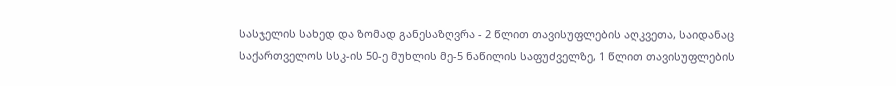სასჯელის სახედ და ზომად განესაზღვრა - 2 წლით თავისუფლების აღკვეთა, საიდანაც საქართველოს სსკ-ის 50-ე მუხლის მე-5 ნაწილის საფუძველზე, 1 წლით თავისუფლების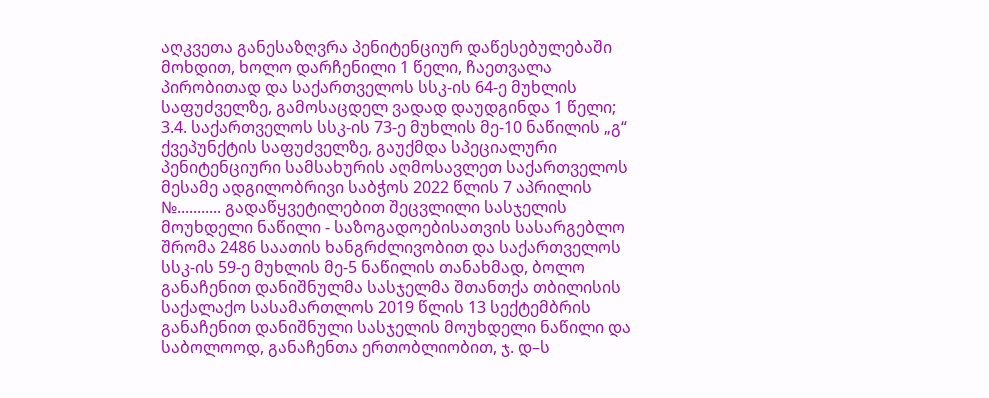აღკვეთა განესაზღვრა პენიტენციურ დაწესებულებაში მოხდით, ხოლო დარჩენილი 1 წელი, ჩაეთვალა პირობითად და საქართველოს სსკ-ის 64-ე მუხლის საფუძველზე, გამოსაცდელ ვადად დაუდგინდა 1 წელი;
3.4. საქართველოს სსკ-ის 73-ე მუხლის მე-10 ნაწილის „გ“ ქვეპუნქტის საფუძველზე, გაუქმდა სპეციალური პენიტენციური სამსახურის აღმოსავლეთ საქართველოს მესამე ადგილობრივი საბჭოს 2022 წლის 7 აპრილის №........... გადაწყვეტილებით შეცვლილი სასჯელის მოუხდელი ნაწილი - საზოგადოებისათვის სასარგებლო შრომა 2486 საათის ხანგრძლივობით და საქართველოს სსკ-ის 59-ე მუხლის მე-5 ნაწილის თანახმად, ბოლო განაჩენით დანიშნულმა სასჯელმა შთანთქა თბილისის საქალაქო სასამართლოს 2019 წლის 13 სექტემბრის განაჩენით დანიშნული სასჯელის მოუხდელი ნაწილი და საბოლოოდ, განაჩენთა ერთობლიობით, ჯ. დ–ს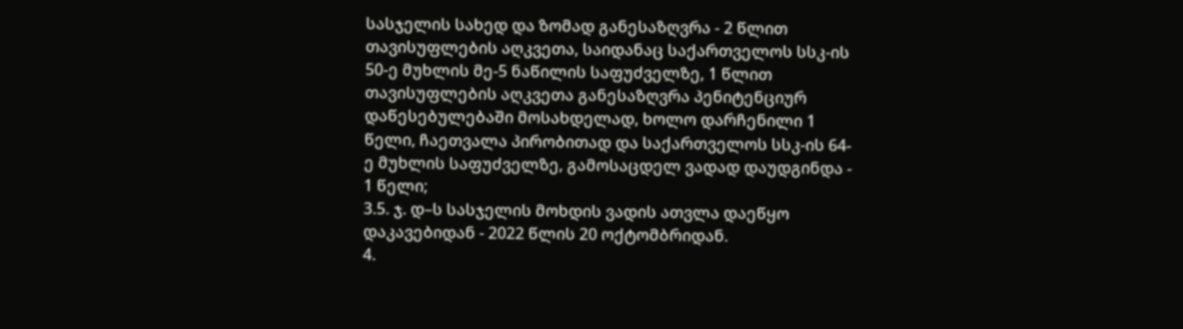სასჯელის სახედ და ზომად განესაზღვრა - 2 წლით თავისუფლების აღკვეთა, საიდანაც საქართველოს სსკ-ის 50-ე მუხლის მე-5 ნაწილის საფუძველზე, 1 წლით თავისუფლების აღკვეთა განესაზღვრა პენიტენციურ დაწესებულებაში მოსახდელად, ხოლო დარჩენილი 1 წელი, ჩაეთვალა პირობითად და საქართველოს სსკ-ის 64-ე მუხლის საფუძველზე, გამოსაცდელ ვადად დაუდგინდა - 1 წელი;
3.5. ჯ. დ–ს სასჯელის მოხდის ვადის ათვლა დაეწყო დაკავებიდან - 2022 წლის 20 ოქტომბრიდან.
4.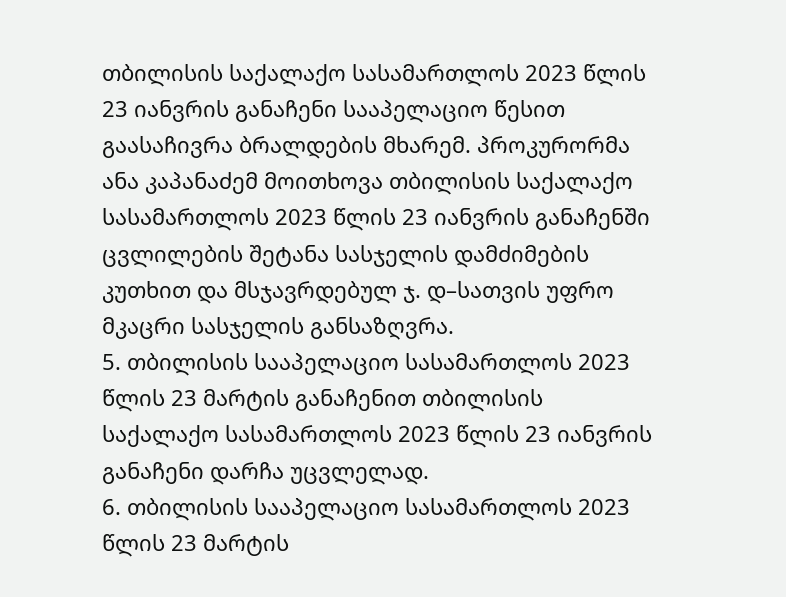თბილისის საქალაქო სასამართლოს 2023 წლის 23 იანვრის განაჩენი სააპელაციო წესით გაასაჩივრა ბრალდების მხარემ. პროკურორმა ანა კაპანაძემ მოითხოვა თბილისის საქალაქო სასამართლოს 2023 წლის 23 იანვრის განაჩენში ცვლილების შეტანა სასჯელის დამძიმების კუთხით და მსჯავრდებულ ჯ. დ–სათვის უფრო მკაცრი სასჯელის განსაზღვრა.
5. თბილისის სააპელაციო სასამართლოს 2023 წლის 23 მარტის განაჩენით თბილისის საქალაქო სასამართლოს 2023 წლის 23 იანვრის განაჩენი დარჩა უცვლელად.
6. თბილისის სააპელაციო სასამართლოს 2023 წლის 23 მარტის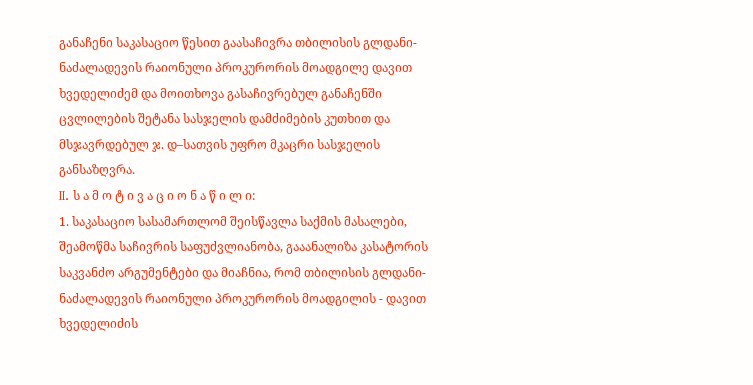განაჩენი საკასაციო წესით გაასაჩივრა თბილისის გლდანი-ნაძალადევის რაიონული პროკურორის მოადგილე დავით ხვედელიძემ და მოითხოვა გასაჩივრებულ განაჩენში ცვლილების შეტანა სასჯელის დამძიმების კუთხით და მსჯავრდებულ ჯ. დ–სათვის უფრო მკაცრი სასჯელის განსაზღვრა.
II. ს ა მ ო ტ ი ვ ა ც ი ო ნ ა წ ი ლ ი:
1. საკასაციო სასამართლომ შეისწავლა საქმის მასალები, შეამოწმა საჩივრის საფუძვლიანობა, გააანალიზა კასატორის საკვანძო არგუმენტები და მიაჩნია, რომ თბილისის გლდანი-ნაძალადევის რაიონული პროკურორის მოადგილის - დავით ხვედელიძის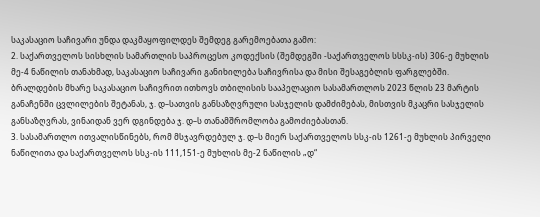საკასაციო საჩივარი უნდა დაკმაყოფილდეს შემდეგ გარემოებათა გამო:
2. საქართველოს სისხლის სამართლის საპროცესო კოდექსის (შემდეგში -საქართველოს სსსკ-ის) 306-ე მუხლის მე-4 ნაწილის თანახმად, საკასაციო საჩივარი განიხილება საჩივრისა და მისი შესაგებლის ფარგლებში. ბრალდების მხარე საკასაციო საჩივრით ითხოვს თბილისის სააპელაციო სასამართლოს 2023 წლის 23 მარტის განაჩენში ცვლილების შეტანას, ჯ. დ–სათვის განსაზღვრული სასჯელის დამძიმებას, მისთვის მკაცრი სასჯელის განსაზღვრას, ვინაიდან ვერ დგინდება ჯ. დ–ს თანამშრომლობა გამოძიებასთან.
3. სასამართლო ითვალისწინებს, რომ მსჯავრდებულ ჯ. დ–ს მიერ საქართველოს სსკ-ის 1261-ე მუხლის პირველი ნაწილითა და საქართველოს სსკ-ის 111,151-ე მუხლის მე-2 ნაწილის „დ“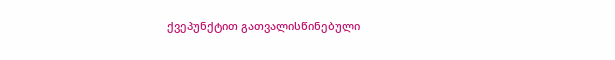ქვეპუნქტით გათვალისწინებული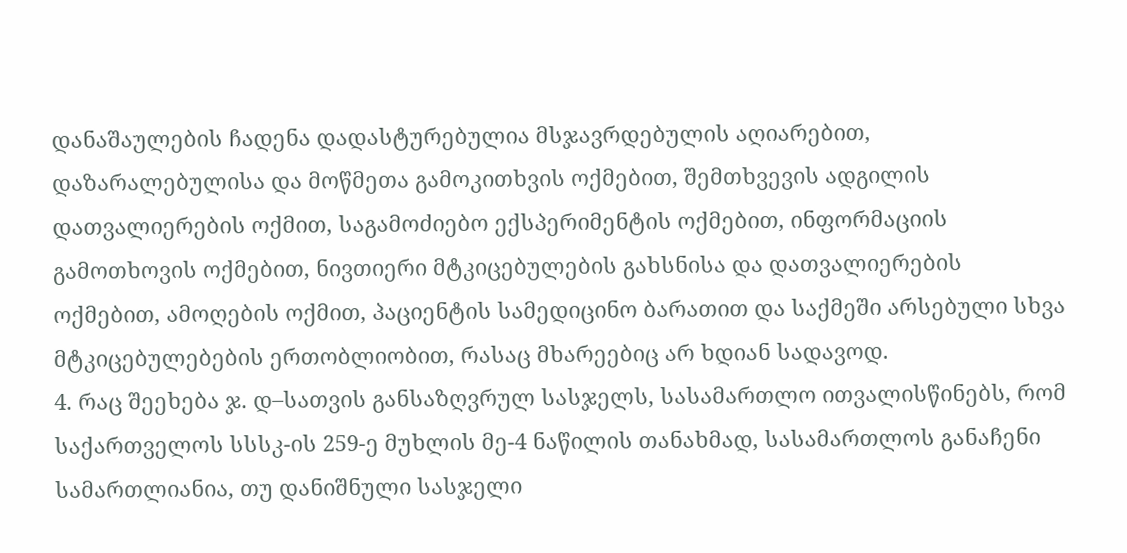დანაშაულების ჩადენა დადასტურებულია მსჯავრდებულის აღიარებით, დაზარალებულისა და მოწმეთა გამოკითხვის ოქმებით, შემთხვევის ადგილის დათვალიერების ოქმით, საგამოძიებო ექსპერიმენტის ოქმებით, ინფორმაციის გამოთხოვის ოქმებით, ნივთიერი მტკიცებულების გახსნისა და დათვალიერების ოქმებით, ამოღების ოქმით, პაციენტის სამედიცინო ბარათით და საქმეში არსებული სხვა მტკიცებულებების ერთობლიობით, რასაც მხარეებიც არ ხდიან სადავოდ.
4. რაც შეეხება ჯ. დ–სათვის განსაზღვრულ სასჯელს, სასამართლო ითვალისწინებს, რომ საქართველოს სსსკ-ის 259-ე მუხლის მე-4 ნაწილის თანახმად, სასამართლოს განაჩენი სამართლიანია, თუ დანიშნული სასჯელი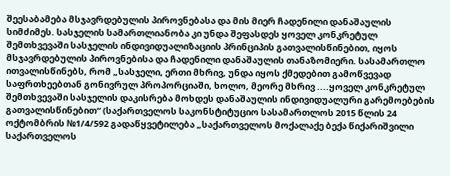შეესაბამება მსჯავრდებულის პიროვნებასა და მის მიერ ჩადენილი დანაშაულის სიმძიმეს. სასჯელის სამართლიანობა კი უნდა შეფასდეს ყოველ კონკრეტულ შემთხვევაში სასჯელის ინდივიდუალიზაციის პრინციპის გათვალისწინებით, იყოს მსჯავრდებულის პიროვნებისა და ჩადენილი დანაშაულის თანაზომიერი. სასამართლო ითვალისწინებს, რომ „სასჯელი, ერთი მხრივ, უნდა იყოს ქმედებით გამოწვევად საფრთხეებთან გონივრულ პროპორციაში, ხოლო, მეორე მხრივ ....ყოველ კონკრეტულ შემთხვევაში სასჯელის დაკისრება მოხდეს დანაშაულის ინდივიდუალური გარემოებების გათვალისწინებით“ (საქართველოს საკონსტიტუციო სასამართლოს 2015 წლის 24 ოქტომბრის №1/4/592 გადაწყვეტილება „საქართველოს მოქალაქე ბექა წიქარიშვილი საქართველოს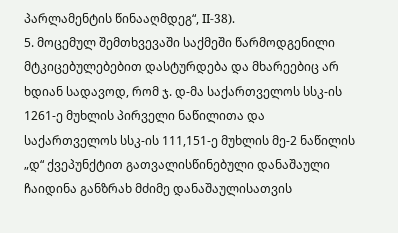პარლამენტის წინააღმდეგ“, II-38).
5. მოცემულ შემთხვევაში საქმეში წარმოდგენილი მტკიცებულებებით დასტურდება და მხარეებიც არ ხდიან სადავოდ, რომ ჯ. დ-მა საქართველოს სსკ-ის 1261-ე მუხლის პირველი ნაწილითა და საქართველოს სსკ-ის 111,151-ე მუხლის მე-2 ნაწილის „დ“ ქვეპუნქტით გათვალისწინებული დანაშაული ჩაიდინა განზრახ მძიმე დანაშაულისათვის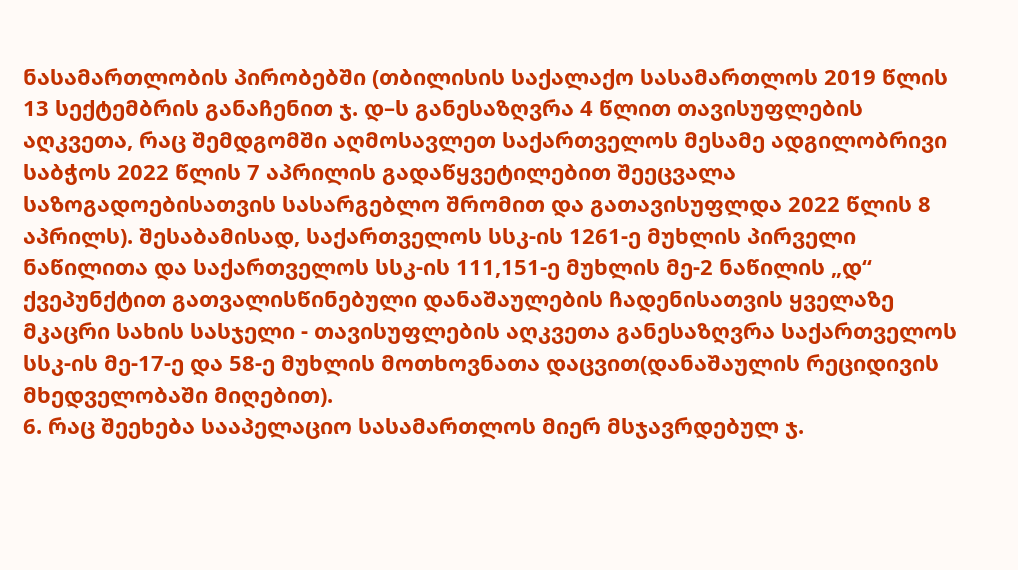ნასამართლობის პირობებში (თბილისის საქალაქო სასამართლოს 2019 წლის 13 სექტემბრის განაჩენით ჯ. დ–ს განესაზღვრა 4 წლით თავისუფლების აღკვეთა, რაც შემდგომში აღმოსავლეთ საქართველოს მესამე ადგილობრივი საბჭოს 2022 წლის 7 აპრილის გადაწყვეტილებით შეეცვალა საზოგადოებისათვის სასარგებლო შრომით და გათავისუფლდა 2022 წლის 8 აპრილს). შესაბამისად, საქართველოს სსკ-ის 1261-ე მუხლის პირველი ნაწილითა და საქართველოს სსკ-ის 111,151-ე მუხლის მე-2 ნაწილის „დ“ ქვეპუნქტით გათვალისწინებული დანაშაულების ჩადენისათვის ყველაზე მკაცრი სახის სასჯელი - თავისუფლების აღკვეთა განესაზღვრა საქართველოს სსკ-ის მე-17-ე და 58-ე მუხლის მოთხოვნათა დაცვით(დანაშაულის რეციდივის მხედველობაში მიღებით).
6. რაც შეეხება სააპელაციო სასამართლოს მიერ მსჯავრდებულ ჯ.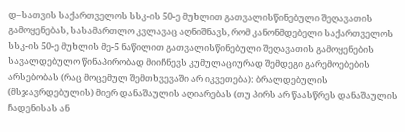დ–სათვის საქართველოს სსკ-ის 50-ე მუხლით გათვალისწინებული შეღავათის გამოყენებას, სასამართლო კვლავაც აღნიშნავს, რომ კანონმდებელი საქართველოს სსკ-ის 50-ე მუხლის მე-5 ნაწილით გათვალისწინებული შეღავათის გამოყენების სავალდებულო წინაპირობად მიიჩნევს კუმულაციურად შემდეგი გარემოებების არსებობას (რაც მოცემულ შემთხვევაში არ იკვეთება): ბრალდებულის (მსჯავრდებულის) მიერ დანაშაულის აღიარებას (თუ პირს არ წაასწრეს დანაშაულის ჩადენისას ან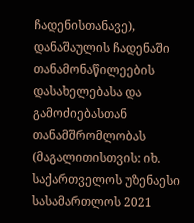ჩადენისთანავე), დანაშაულის ჩადენაში თანამონაწილეების დასახელებასა და გამოძიებასთან თანამშრომლობას (მაგალითისთვის: იხ. საქართველოს უზენაესი სასამართლოს 2021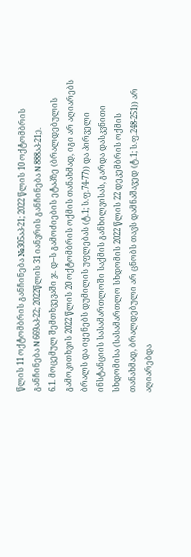წლის 11 ოქტომბრის განჩინება №305აპ-21; 2022 წლის 10 ოქტომბრის განჩინება N 669აპ-22; 2022წლის 31 იანვრის განჩინება N 888აპ-21;).
6.1. მოცემულ შემთხვევაში ჯ. დ–ს გამოძიების ეტაპზე (ბრალდებულის გამოკითხვის 2022 წლის 20 ოქტომბრის ოქმის თანახმად, იგი არ აღიარებს ბრალს და იყენებს დუმილის უფლებას (ტ.1; ს.ფ.74-77)) და პირველი ინსტანციის სასამართლოში საქმის განხილვისას, გარდა დასკვნითი სხდომისა (სასამართლო სხდომის 2022 წლის 22 დეკემბრის ოქმის თანახმად, ბრალდებული არ ცნობს თავს დამნაშავედ (ტ.1; ს.ფ.248-251)) არ აღიარებდა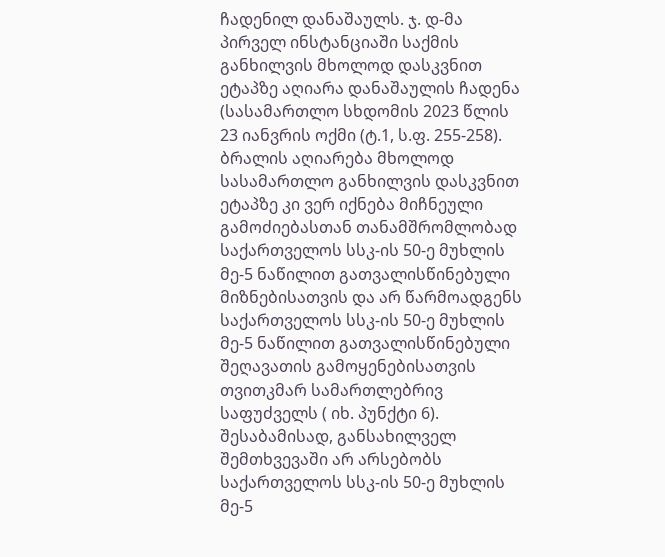ჩადენილ დანაშაულს. ჯ. დ-მა პირველ ინსტანციაში საქმის განხილვის მხოლოდ დასკვნით ეტაპზე აღიარა დანაშაულის ჩადენა (სასამართლო სხდომის 2023 წლის 23 იანვრის ოქმი (ტ.1, ს.ფ. 255-258). ბრალის აღიარება მხოლოდ სასამართლო განხილვის დასკვნით ეტაპზე კი ვერ იქნება მიჩნეული გამოძიებასთან თანამშრომლობად საქართველოს სსკ-ის 50-ე მუხლის მე-5 ნაწილით გათვალისწინებული მიზნებისათვის და არ წარმოადგენს საქართველოს სსკ-ის 50-ე მუხლის მე-5 ნაწილით გათვალისწინებული შეღავათის გამოყენებისათვის თვითკმარ სამართლებრივ საფუძველს ( იხ. პუნქტი 6). შესაბამისად, განსახილველ შემთხვევაში არ არსებობს საქართველოს სსკ-ის 50-ე მუხლის მე-5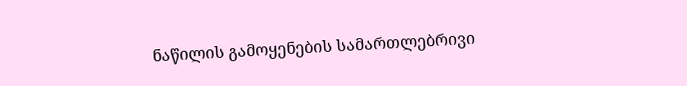ნაწილის გამოყენების სამართლებრივი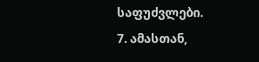საფუძვლები.
7. ამასთან,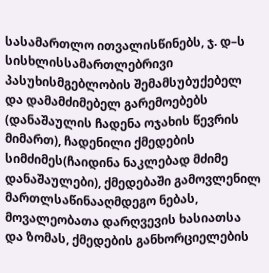სასამართლო ითვალისწინებს, ჯ. დ–ს სისხლისსამართლებრივი პასუხისმგებლობის შემამსუბუქებელ და დამამძიმებელ გარემოებებს (დანაშაულის ჩადენა ოჯახის წევრის მიმართ), ჩადენილი ქმედების სიმძიმეს(ჩაიდინა ნაკლებად მძიმე დანაშაულები), ქმედებაში გამოვლენილ მართლსაწინააღმდეგო ნებას, მოვალეობათა დარღვევის ხასიათსა და ზომას, ქმედების განხორციელების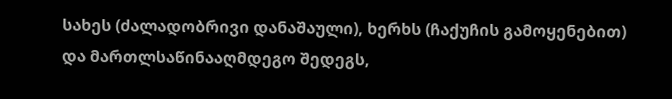სახეს (ძალადობრივი დანაშაული), ხერხს (ჩაქუჩის გამოყენებით) და მართლსაწინააღმდეგო შედეგს,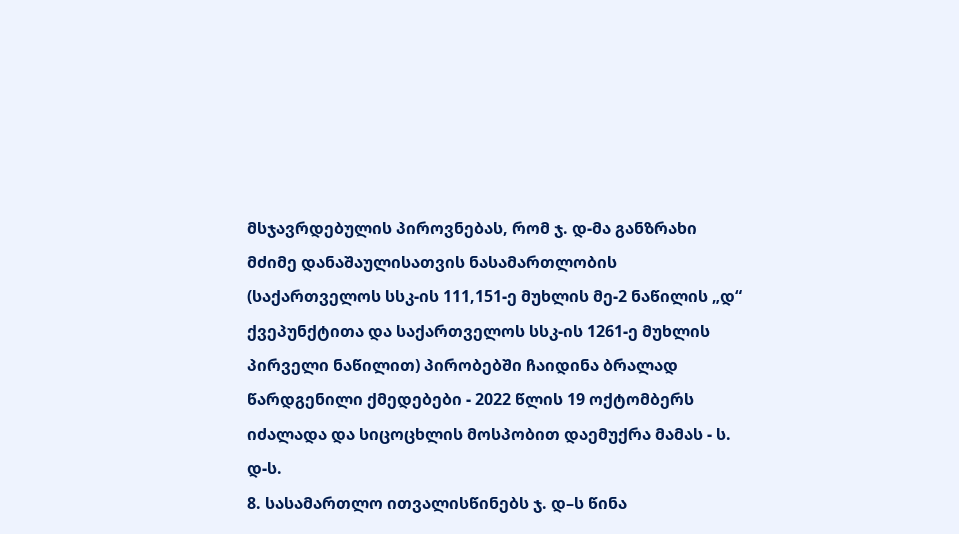მსჯავრდებულის პიროვნებას, რომ ჯ. დ-მა განზრახი მძიმე დანაშაულისათვის ნასამართლობის (საქართველოს სსკ-ის 111,151-ე მუხლის მე-2 ნაწილის „დ“ ქვეპუნქტითა და საქართველოს სსკ-ის 1261-ე მუხლის პირველი ნაწილით) პირობებში ჩაიდინა ბრალად წარდგენილი ქმედებები - 2022 წლის 19 ოქტომბერს იძალადა და სიცოცხლის მოსპობით დაემუქრა მამას - ს. დ-ს.
8. სასამართლო ითვალისწინებს ჯ. დ–ს წინა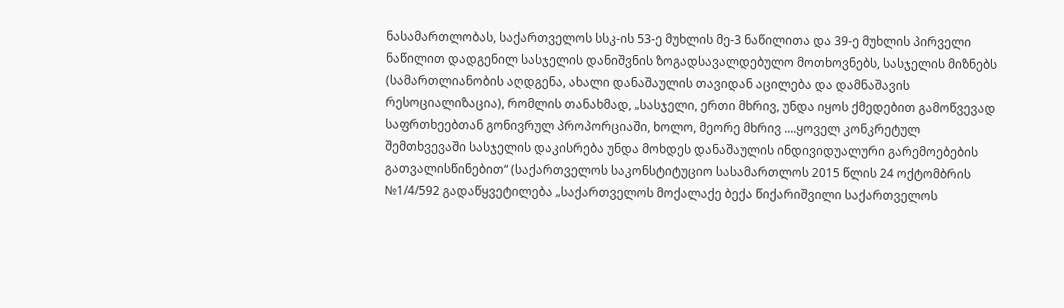ნასამართლობას, საქართველოს სსკ-ის 53-ე მუხლის მე-3 ნაწილითა და 39-ე მუხლის პირველი ნაწილით დადგენილ სასჯელის დანიშვნის ზოგადსავალდებულო მოთხოვნებს, სასჯელის მიზნებს (სამართლიანობის აღდგენა, ახალი დანაშაულის თავიდან აცილება და დამნაშავის რესოციალიზაცია), რომლის თანახმად, „სასჯელი, ერთი მხრივ, უნდა იყოს ქმედებით გამოწვევად საფრთხეებთან გონივრულ პროპორციაში, ხოლო, მეორე მხრივ ....ყოველ კონკრეტულ შემთხვევაში სასჯელის დაკისრება უნდა მოხდეს დანაშაულის ინდივიდუალური გარემოებების გათვალისწინებით“ (საქართველოს საკონსტიტუციო სასამართლოს 2015 წლის 24 ოქტომბრის №1/4/592 გადაწყვეტილება „საქართველოს მოქალაქე ბექა წიქარიშვილი საქართველოს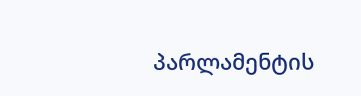პარლამენტის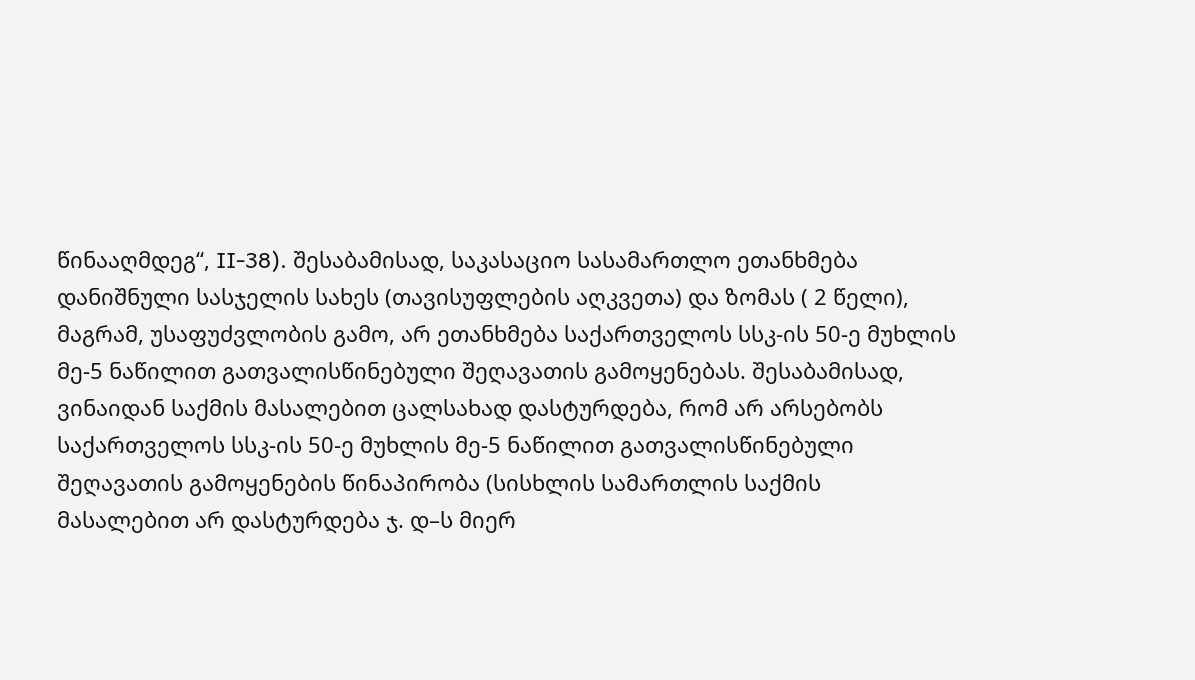წინააღმდეგ“, II-38). შესაბამისად, საკასაციო სასამართლო ეთანხმება დანიშნული სასჯელის სახეს (თავისუფლების აღკვეთა) და ზომას ( 2 წელი), მაგრამ, უსაფუძვლობის გამო, არ ეთანხმება საქართველოს სსკ-ის 50-ე მუხლის მე-5 ნაწილით გათვალისწინებული შეღავათის გამოყენებას. შესაბამისად, ვინაიდან საქმის მასალებით ცალსახად დასტურდება, რომ არ არსებობს საქართველოს სსკ-ის 50-ე მუხლის მე-5 ნაწილით გათვალისწინებული შეღავათის გამოყენების წინაპირობა (სისხლის სამართლის საქმის მასალებით არ დასტურდება ჯ. დ–ს მიერ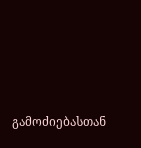გამოძიებასთან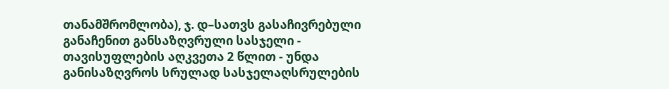თანამშრომლობა), ჯ. დ–სათვს გასაჩივრებული განაჩენით განსაზღვრული სასჯელი - თავისუფლების აღკვეთა 2 წლით - უნდა განისაზღვროს სრულად სასჯელაღსრულების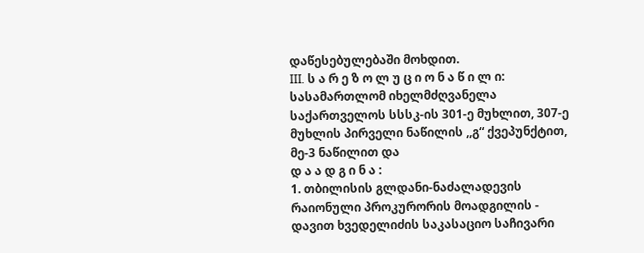დაწესებულებაში მოხდით.
III. ს ა რ ე ზ ო ლ უ ც ი ო ნ ა წ ი ლ ი:
სასამართლომ იხელმძღვანელა საქართველოს სსსკ-ის 301-ე მუხლით, 307-ე მუხლის პირველი ნაწილის ,,გ“ ქვეპუნქტით, მე-3 ნაწილით და
დ ა ა დ გ ი ნ ა :
1. თბილისის გლდანი-ნაძალადევის რაიონული პროკურორის მოადგილის - დავით ხვედელიძის საკასაციო საჩივარი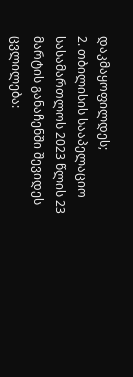დაკმაყოფილდეს;
2. თბილისის სააპელაციო სასამართლოს 2023 წლის 23 მარტის განაჩენში შევიდეს ცვლილება: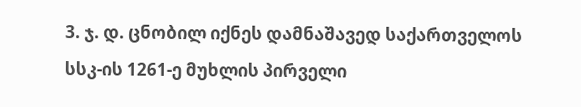3. ჯ. დ. ცნობილ იქნეს დამნაშავედ საქართველოს სსკ-ის 1261-ე მუხლის პირველი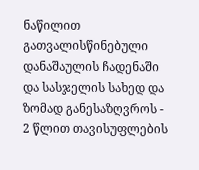ნაწილით გათვალისწინებული დანაშაულის ჩადენაში და სასჯელის სახედ და ზომად განესაზღვროს - 2 წლით თავისუფლების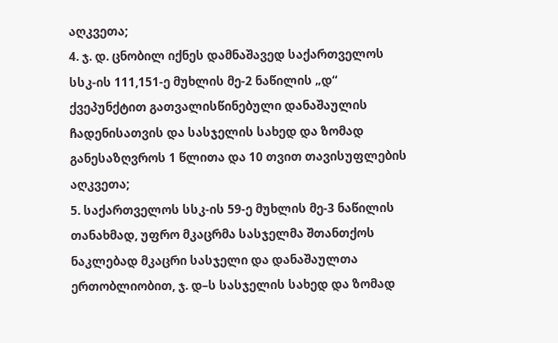აღკვეთა;
4. ჯ. დ. ცნობილ იქნეს დამნაშავედ საქართველოს სსკ-ის 111,151-ე მუხლის მე-2 ნაწილის „დ“ ქვეპუნქტით გათვალისწინებული დანაშაულის ჩადენისათვის და სასჯელის სახედ და ზომად განესაზღვროს 1 წლითა და 10 თვით თავისუფლების აღკვეთა;
5. საქართველოს სსკ-ის 59-ე მუხლის მე-3 ნაწილის თანახმად, უფრო მკაცრმა სასჯელმა შთანთქოს ნაკლებად მკაცრი სასჯელი და დანაშაულთა ერთობლიობით, ჯ. დ–ს სასჯელის სახედ და ზომად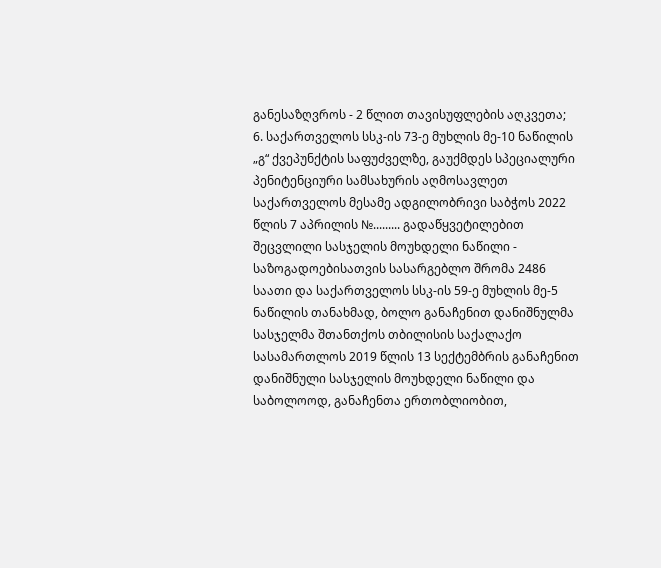განესაზღვროს - 2 წლით თავისუფლების აღკვეთა;
6. საქართველოს სსკ-ის 73-ე მუხლის მე-10 ნაწილის „გ“ ქვეპუნქტის საფუძველზე, გაუქმდეს სპეციალური პენიტენციური სამსახურის აღმოსავლეთ საქართველოს მესამე ადგილობრივი საბჭოს 2022 წლის 7 აპრილის №......... გადაწყვეტილებით შეცვლილი სასჯელის მოუხდელი ნაწილი - საზოგადოებისათვის სასარგებლო შრომა 2486 საათი და საქართველოს სსკ-ის 59-ე მუხლის მე-5 ნაწილის თანახმად, ბოლო განაჩენით დანიშნულმა სასჯელმა შთანთქოს თბილისის საქალაქო სასამართლოს 2019 წლის 13 სექტემბრის განაჩენით დანიშნული სასჯელის მოუხდელი ნაწილი და საბოლოოდ, განაჩენთა ერთობლიობით,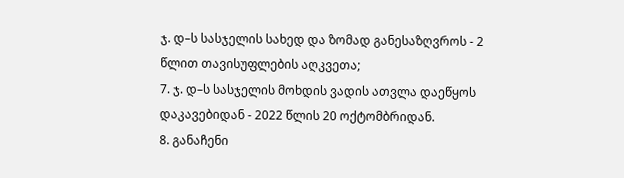ჯ. დ–ს სასჯელის სახედ და ზომად განესაზღვროს - 2 წლით თავისუფლების აღკვეთა;
7. ჯ. დ–ს სასჯელის მოხდის ვადის ათვლა დაეწყოს დაკავებიდან - 2022 წლის 20 ოქტომბრიდან.
8. განაჩენი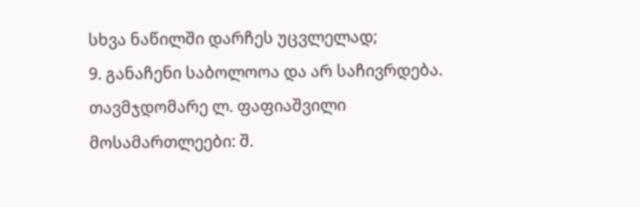სხვა ნაწილში დარჩეს უცვლელად;
9. განაჩენი საბოლოოა და არ საჩივრდება.
თავმჯდომარე ლ. ფაფიაშვილი
მოსამართლეები: შ.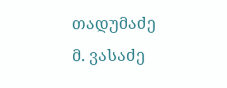თადუმაძე
მ. ვასაძე